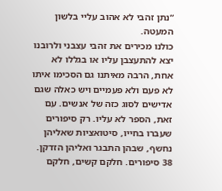“נתן זהבי לא אהוב עליי בלשון המעטה.
כולנו מכירים את זהבי עצבני ולרובנו יצא להתעצבן עליו או בגללו לא אחת, הרבה מאיתנו גם הסכימו איתו לא פעם ולא פעמיים ויש כאלה שגם אדישים לסוג כזה של אנשים. עם זאת, הספר לא עליו. רק סיפורים שעברו בחייו, סיטואציות שאליהן נחשף, שבהן התבגר ואליהן הזדקן.
38 סיפורים. חלקם קשים, חלקם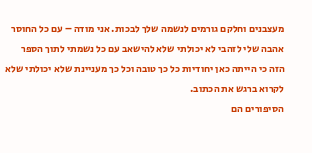מעצבנים וחלקם גורמים לנשמה שלך לבכות. אני מודה – עם כל החוסר אהבה שלי לזהבי לא יכולתי שלא להישאב עם כל נשמתי לתוך הספר הזה כי הייתה כאן יחודיות כל כך טובה וכל כך מעניינת שלא יכולתי שלא לקרוא ברגש את הכתוב.
הסיפורים הם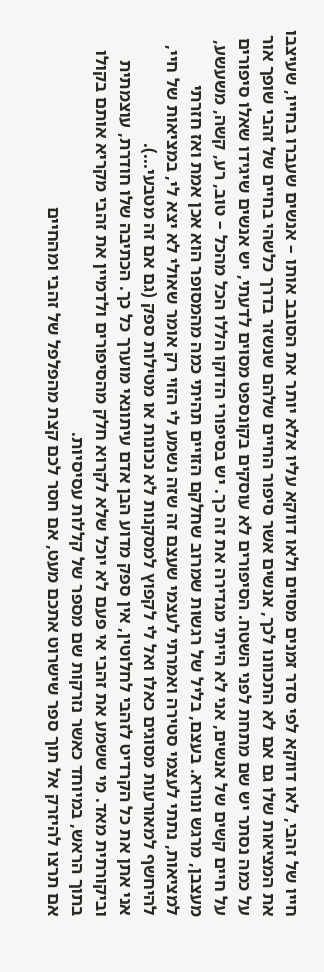חייו של זהבי, לאו דווקא לפי סדר זמנים מסוים ולאו דווקא עליו אלא יותר את הסובב אותו – אנשים שעברו בחייו, שעיצבו את המציאות שלו גם אם לא התכוונו לכך, אנשים אשר סיפור החיים שלהם שנשזר בדרך כלשהי בחיים של זהבי שופך אור על כמה נסתר יש שם מתחת לפני השטח. הסיפורים לא עוסקים בקונספט מסוים לדעתי, יש אנשים שיגידו שאלו סיפורים על חיים קשים של אנשים, אני לא הייתי מגדירה את זה כך. יש בסיפורי הדוקו הללו הכל מהכל – טוב, רע, קשה, משעשע, מעצבן, מרגש ונורא. בעצם, בליל של רגשות שמרוב שחלקם הזויים תהיתי כמה מהמסופר הוא אכן אמת ואז חזרתי למציאות, נתתי לעצמי סטירה ואמרתי לעצמי שעצם זה שזה נשמע לי הזוי רק אומר שאולי לא יצא לי, במציאות של חיי, להיחשף למאורעות מסוגים כאלו ואל לי לקפוץ למסקנות לא נכונות או מטילות ספק (גם אם זה מטבעי...).
אני אתן את כל הקרדיט לזהבי לחלוטין, אין ספק מדוע הבן אדם עיתונאי מוערך כל כך. הכתיבה שלו חודרת, עוצמתית וביקורתית מאד. מי ששמע את זהבי אי פעם לא יוכל שלא לקרוא חלק מהסיפורים ולדמיין את זהבי מקריא אותם בקולו בתוך הראש, במיוחד כאשר נזרקות שם מספר של קללות עסיסיות.
אם תרצו להיזרק אל תוך ספר שישרוט אתכם מעט, אם חסר לכם קצת מהפלפל של זהבי ומהחיים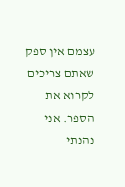עצמם אין ספק שאתם צריכים לקרוא את הספר. אני נהנתי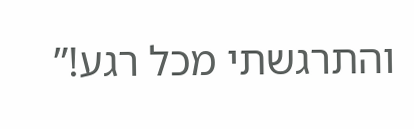והתרגשתי מכל רגע!”